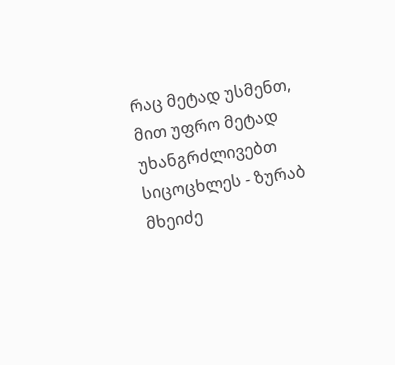რაც მეტად უსმენთ, მით უფრო მეტად უხანგრძლივებთ სიცოცხლეს - ზურაბ მხეიძე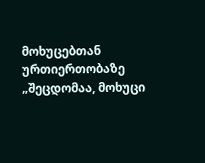მოხუცებთან ურთიერთობაზე
„შეცდომაა, მოხუცი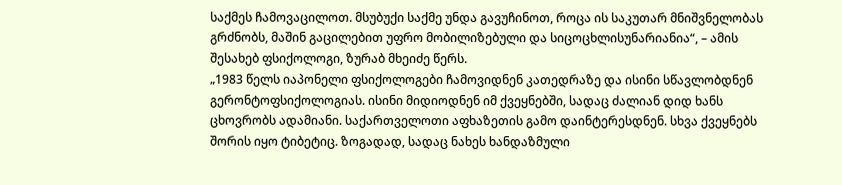საქმეს ჩამოვაცილოთ. მსუბუქი საქმე უნდა გავუჩინოთ, როცა ის საკუთარ მნიშვნელობას გრძნობს, მაშინ გაცილებით უფრო მობილიზებული და სიცოცხლისუნარიანია“, – ამის შესახებ ფსიქოლოგი, ზურაბ მხეიძე წერს.
„1983 წელს იაპონელი ფსიქოლოგები ჩამოვიდნენ კათედრაზე და ისინი სწავლობდნენ გერონტოფსიქოლოგიას. ისინი მიდიოდნენ იმ ქვეყნებში, სადაც ძალიან დიდ ხანს ცხოვრობს ადამიანი. საქართველოთი აფხაზეთის გამო დაინტერესდნენ. სხვა ქვეყნებს შორის იყო ტიბეტიც. ზოგადად, სადაც ნახეს ხანდაზმული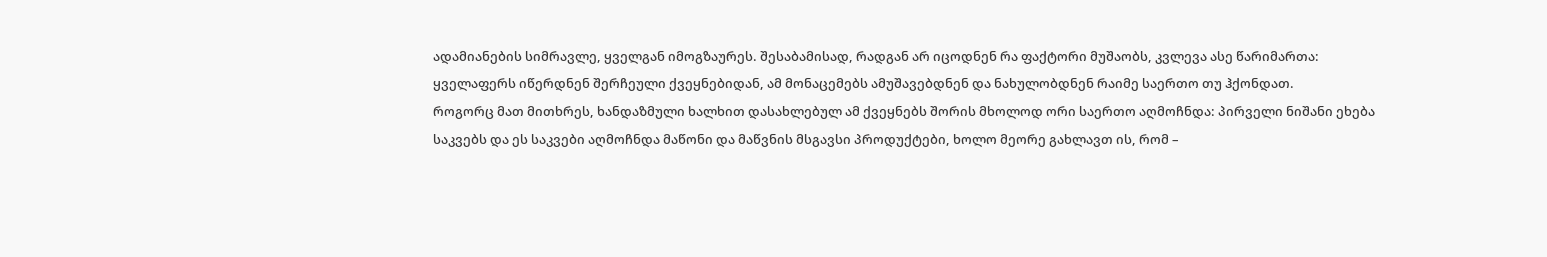ადამიანების სიმრავლე, ყველგან იმოგზაურეს. შესაბამისად, რადგან არ იცოდნენ რა ფაქტორი მუშაობს, კვლევა ასე წარიმართა: ყველაფერს იწერდნენ შერჩეული ქვეყნებიდან, ამ მონაცემებს ამუშავებდნენ და ნახულობდნენ რაიმე საერთო თუ ჰქონდათ.
როგორც მათ მითხრეს, ხანდაზმული ხალხით დასახლებულ ამ ქვეყნებს შორის მხოლოდ ორი საერთო აღმოჩნდა: პირველი ნიშანი ეხება საკვებს და ეს საკვები აღმოჩნდა მაწონი და მაწვნის მსგავსი პროდუქტები, ხოლო მეორე გახლავთ ის, რომ –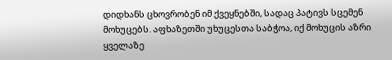დიდხანს ცხოვრობენ იმ ქვეყნებში, სადაც პატივს სცემენ მოხუცებს. აფხაზეთში უხუცესთა საბჭოა, იქ მოხუცის აზრი ყველაზე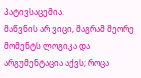პატივსაცემია.
მაწვნის არ ვიცი, მაგრამ მეორე მომენტს ლოგიკა და არგუმენტაცია აქვს; როცა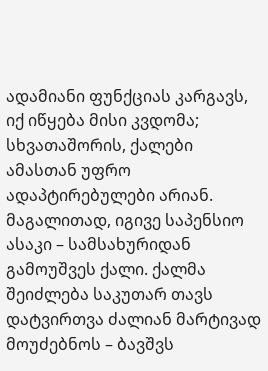ადამიანი ფუნქციას კარგავს, იქ იწყება მისი კვდომა; სხვათაშორის, ქალები ამასთან უფრო ადაპტირებულები არიან. მაგალითად, იგივე საპენსიო ასაკი – სამსახურიდან გამოუშვეს ქალი. ქალმა შეიძლება საკუთარ თავს დატვირთვა ძალიან მარტივად მოუძებნოს – ბავშვს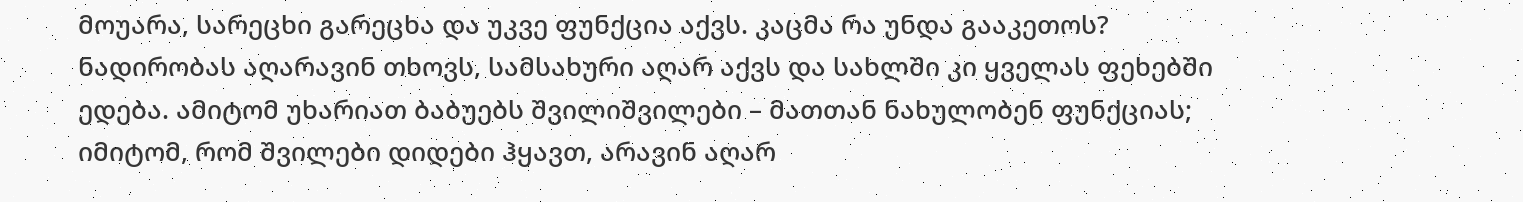მოუარა, სარეცხი გარეცხა და უკვე ფუნქცია აქვს. კაცმა რა უნდა გააკეთოს? ნადირობას აღარავინ თხოვს, სამსახური აღარ აქვს და სახლში კი ყველას ფეხებში ედება. ამიტომ უხარიათ ბაბუებს შვილიშვილები – მათთან ნახულობენ ფუნქციას; იმიტომ, რომ შვილები დიდები ჰყავთ, არავინ აღარ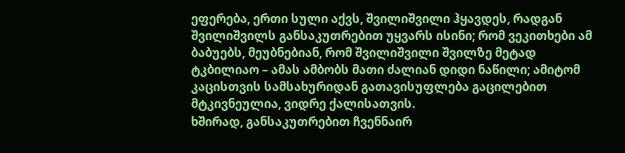ეფერება, ერთი სული აქვს, შვილიშვილი ჰყავდეს, რადგან შვილიშვილს განსაკუთრებით უყვარს ისინი; რომ ვეკითხები ამ ბაბუებს, მეუბნებიან, რომ შვილიშვილი შვილზე მეტად ტკბილიაო – ამას ამბობს მათი ძალიან დიდი ნაწილი; ამიტომ კაცისთვის სამსახურიდან გათავისუფლება გაცილებით მტკივნეულია, ვიდრე ქალისათვის.
ხშირად, განსაკუთრებით ჩვენნაირ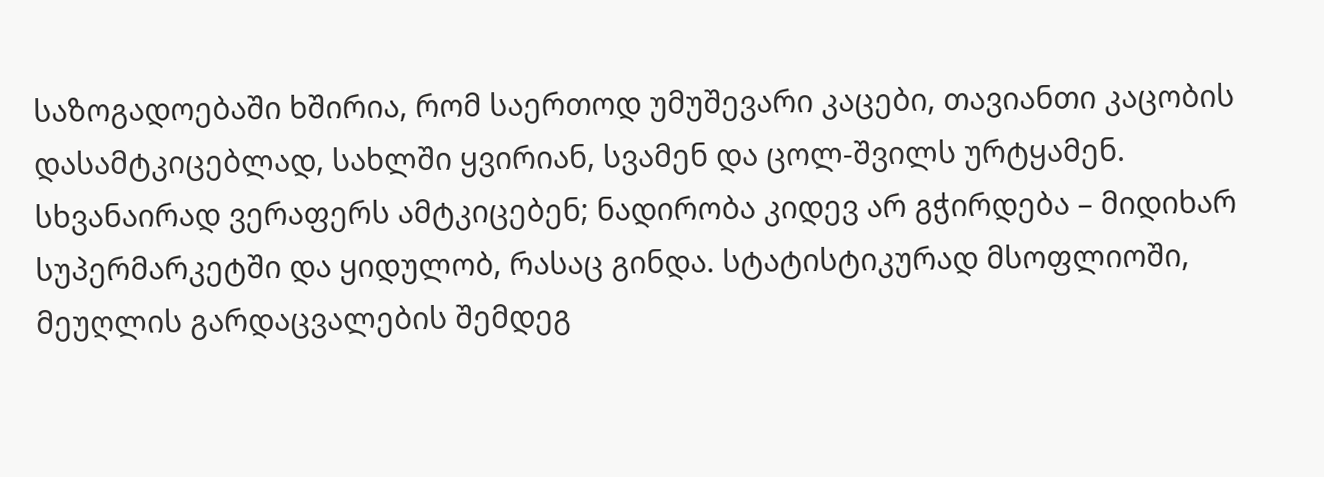საზოგადოებაში ხშირია, რომ საერთოდ უმუშევარი კაცები, თავიანთი კაცობის დასამტკიცებლად, სახლში ყვირიან, სვამენ და ცოლ-შვილს ურტყამენ. სხვანაირად ვერაფერს ამტკიცებენ; ნადირობა კიდევ არ გჭირდება – მიდიხარ სუპერმარკეტში და ყიდულობ, რასაც გინდა. სტატისტიკურად მსოფლიოში, მეუღლის გარდაცვალების შემდეგ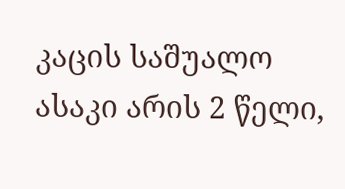კაცის საშუალო ასაკი არის 2 წელი,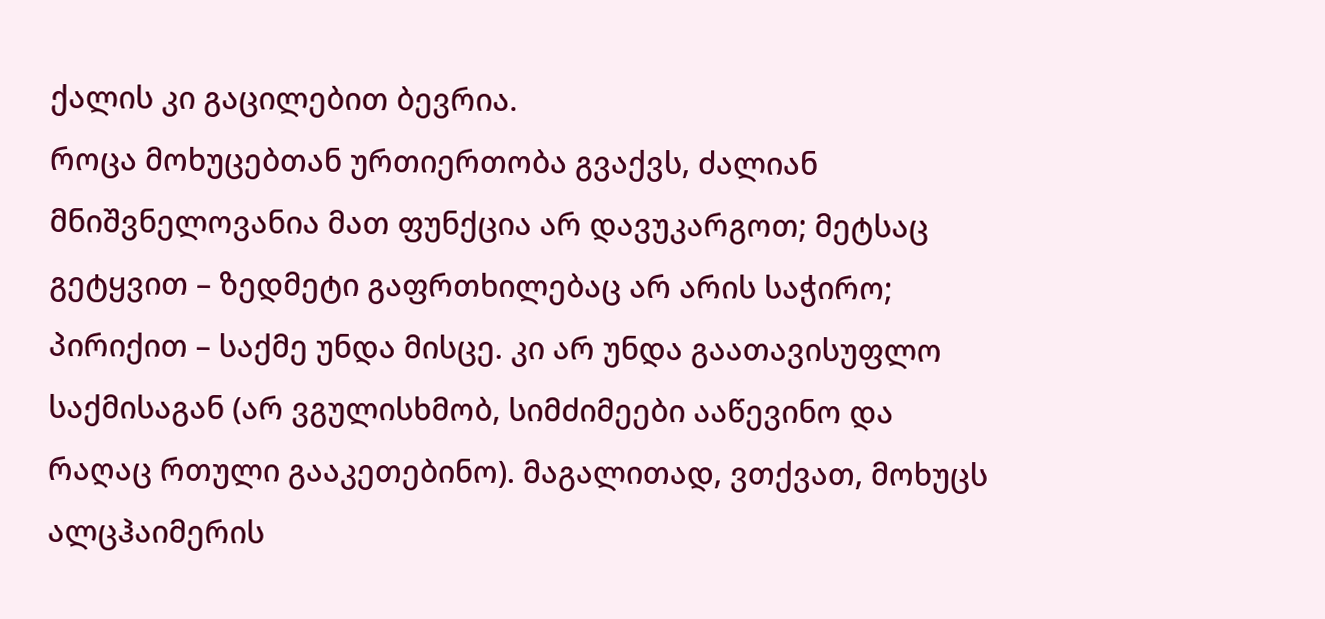ქალის კი გაცილებით ბევრია.
როცა მოხუცებთან ურთიერთობა გვაქვს, ძალიან მნიშვნელოვანია მათ ფუნქცია არ დავუკარგოთ; მეტსაც გეტყვით – ზედმეტი გაფრთხილებაც არ არის საჭირო; პირიქით – საქმე უნდა მისცე. კი არ უნდა გაათავისუფლო საქმისაგან (არ ვგულისხმობ, სიმძიმეები ააწევინო და რაღაც რთული გააკეთებინო). მაგალითად, ვთქვათ, მოხუცს ალცჰაიმერის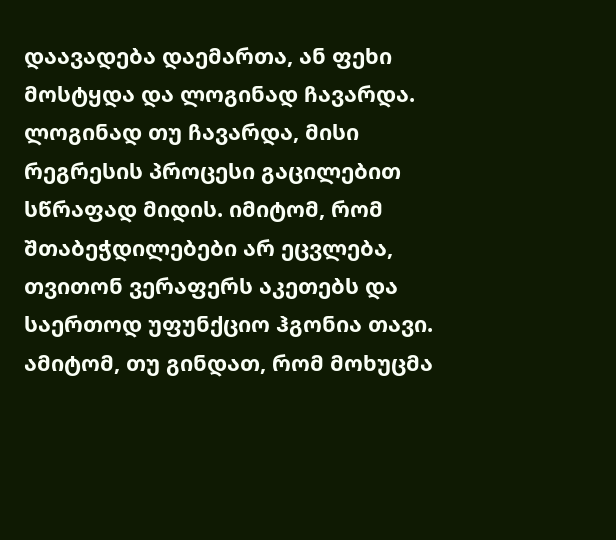დაავადება დაემართა, ან ფეხი მოსტყდა და ლოგინად ჩავარდა. ლოგინად თუ ჩავარდა, მისი რეგრესის პროცესი გაცილებით სწრაფად მიდის. იმიტომ, რომ შთაბეჭდილებები არ ეცვლება, თვითონ ვერაფერს აკეთებს და საერთოდ უფუნქციო ჰგონია თავი. ამიტომ, თუ გინდათ, რომ მოხუცმა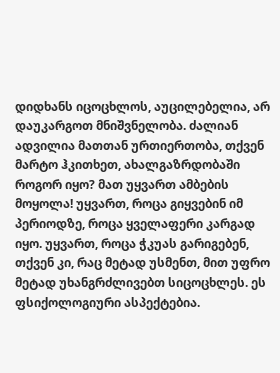დიდხანს იცოცხლოს, აუცილებელია, არ დაუკარგოთ მნიშვნელობა. ძალიან ადვილია მათთან ურთიერთობა, თქვენ მარტო ჰკითხეთ, ახალგაზრდობაში როგორ იყო? მათ უყვართ ამბების მოყოლა! უყვართ, როცა გიყვებინ იმ პერიოდზე, როცა ყველაფერი კარგად იყო. უყვართ, როცა ჭკუას გარიგებენ, თქვენ კი, რაც მეტად უსმენთ, მით უფრო მეტად უხანგრძლივებთ სიცოცხლეს. ეს ფსიქოლოგიური ასპექტებია.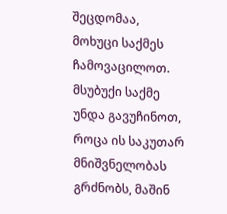შეცდომაა, მოხუცი საქმეს ჩამოვაცილოთ. მსუბუქი საქმე უნდა გავუჩინოთ, როცა ის საკუთარ მნიშვნელობას გრძნობს, მაშინ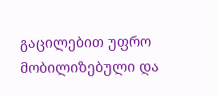გაცილებით უფრო მობილიზებული და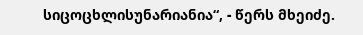სიცოცხლისუნარიანია“, - წერს მხეიძე.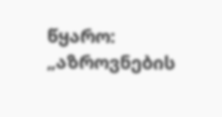წყარო: „აზროვნების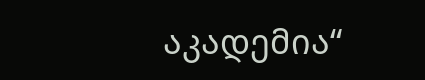აკადემია“